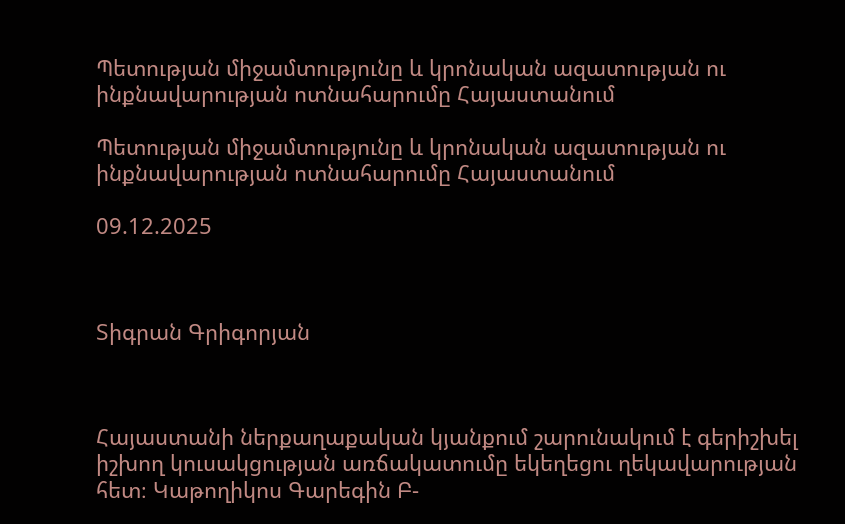Պետության միջամտությունը և կրոնական ազատության ու ինքնավարության ոտնահարումը Հայաստանում

Պետության միջամտությունը և կրոնական ազատության ու ինքնավարության ոտնահարումը Հայաստանում

09.12.2025



Տիգրան Գրիգորյան



Հայաստանի ներքաղաքական կյանքում շարունակում է գերիշխել իշխող կուսակցության առճակատումը եկեղեցու ղեկավարության հետ։ Կաթողիկոս Գարեգին Բ-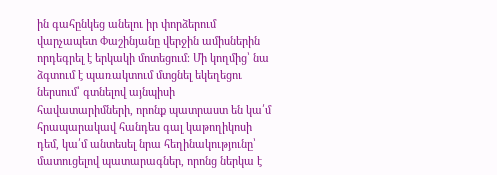ին գահընկեց անելու իր փորձերում վարչապետ Փաշինյանը վերջին ամիսներին որդեգրել է երկակի մոտեցում։ Մի կողմից՝ նա ձգտում է պառակտում մտցնել եկեղեցու ներսում՝ գտնելով այնպիսի հավատարիմների, որոնք պատրաստ են կա՛մ հրապարակավ հանդես գալ կաթողիկոսի դեմ, կա՛մ անտեսել նրա հեղինակությունը՝ մատուցելով պատարագներ, որոնց ներկա է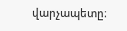վարչապետը։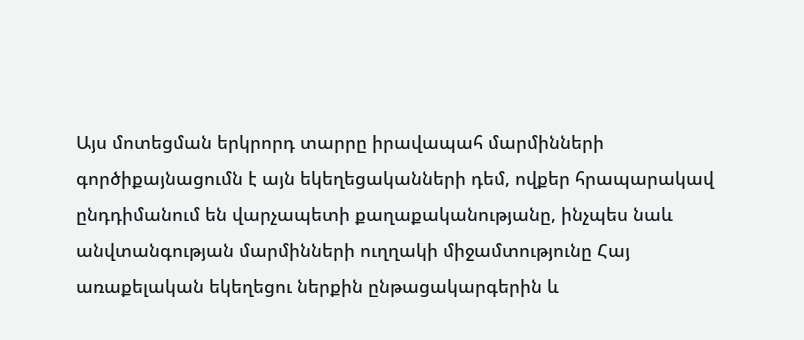Այս մոտեցման երկրորդ տարրը իրավապահ մարմինների գործիքայնացումն է այն եկեղեցականների դեմ, ովքեր հրապարակավ ընդդիմանում են վարչապետի քաղաքականությանը, ինչպես նաև անվտանգության մարմինների ուղղակի միջամտությունը Հայ առաքելական եկեղեցու ներքին ընթացակարգերին և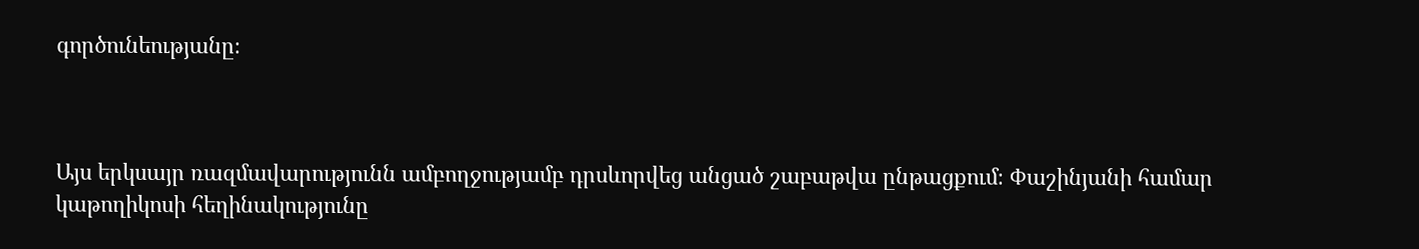գործունեությանը։



Այս երկսայր ռազմավարությունն ամբողջությամբ դրսևորվեց անցած շաբաթվա ընթացքում։ Փաշինյանի համար կաթողիկոսի հեղինակությունը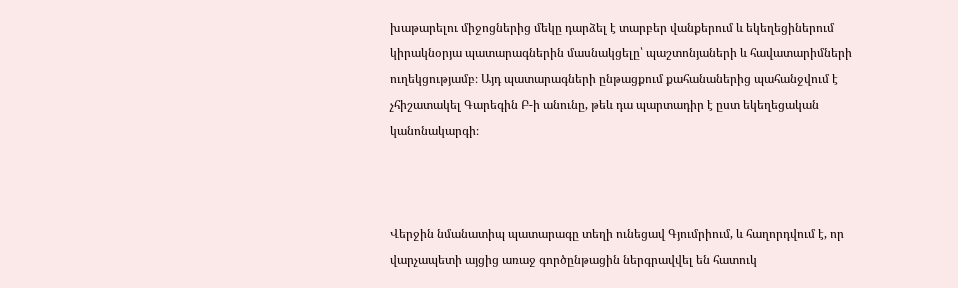խաթարելու միջոցներից մեկը դարձել է տարբեր վանքերում և եկեղեցիներում կիրակնօրյա պատարագներին մասնակցելը՝ պաշտոնյաների և հավատարիմների ուղեկցությամբ։ Այդ պատարագների ընթացքում քահանաներից պահանջվում է չհիշատակել Գարեգին Բ-ի անունը, թեև դա պարտադիր է ըստ եկեղեցական կանոնակարգի։



Վերջին նմանատիպ պատարագը տեղի ունեցավ Գյումրիում, և հաղորդվում է, որ վարչապետի այցից առաջ գործընթացին ներգրավվել են հատուկ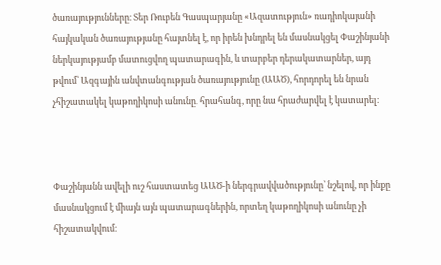ծառայությունները։ Տեր Ռուբեն Գասպարյանը «Ազատություն» ռադիոկայանի հայկական ծառայությանը հայտնել է, որ իրեն խնդրել են մասնակցել Փաշինյանի ներկայությամբ մատուցվող պատարագին, և տարբեր դերակատարներ, այդ թվում՝ Ազգային անվտանգության ծառայությունը (ԱԱԾ), հորդորել են նրան չհիշատակել կաթողիկոսի անունը․ հրահանգ, որը նա հրաժարվել է կատարել։



Փաշինյանն ավելի ուշ հաստատեց ԱԱԾ-ի ներգրավվածությունը՝ նշելով, որ ինքը մասնակցում է միայն այն պատարագներին, որտեղ կաթողիկոսի անունը չի հիշատակվում։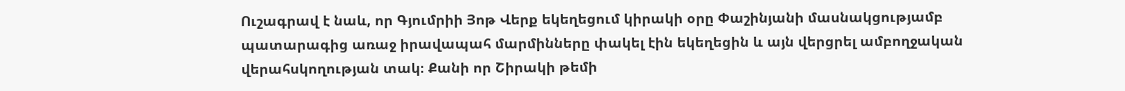Ուշագրավ է նաև, որ Գյումրիի Յոթ Վերք եկեղեցում կիրակի օրը Փաշինյանի մասնակցությամբ պատարագից առաջ իրավապահ մարմինները փակել էին եկեղեցին և այն վերցրել ամբողջական վերահսկողության տակ։ Քանի որ Շիրակի թեմի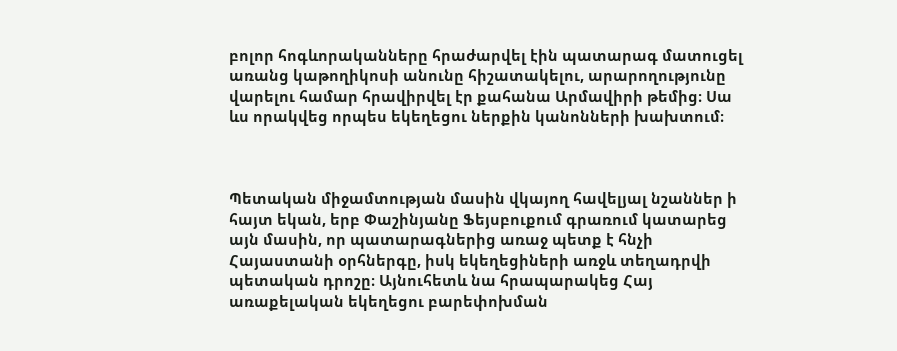բոլոր հոգևորականները հրաժարվել էին պատարագ մատուցել առանց կաթողիկոսի անունը հիշատակելու, արարողությունը վարելու համար հրավիրվել էր քահանա Արմավիրի թեմից։ Սա ևս որակվեց որպես եկեղեցու ներքին կանոնների խախտում։



Պետական միջամտության մասին վկայող հավելյալ նշաններ ի հայտ եկան, երբ Փաշինյանը Ֆեյսբուքում գրառում կատարեց այն մասին, որ պատարագներից առաջ պետք է հնչի Հայաստանի օրհներգը, իսկ եկեղեցիների առջև տեղադրվի պետական դրոշը։ Այնուհետև նա հրապարակեց Հայ առաքելական եկեղեցու բարեփոխման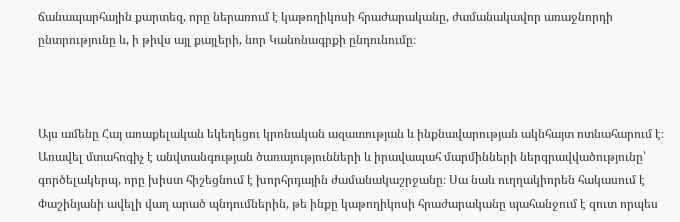ճանապարհային քարտեզ, որը ներառում է կաթողիկոսի հրաժարականը, ժամանակավոր առաջնորդի ընտրությունը և, ի թիվս այլ քայլերի, նոր Կանոնագրքի ընդունումը։



Այս ամենը Հայ առաքելական եկեղեցու կրոնական ազատության և ինքնավարության ակնհայտ ոտնահարում է։ Առավել մտահոգիչ է անվտանգության ծառայությունների և իրավապահ մարմինների ներգրավվածությունը՝ գործելակերպ, որը խիստ հիշեցնում է խորհրդային ժամանակաշրջանը։ Սա նաև ուղղակիորեն հակասում է Փաշինյանի ավելի վաղ արած պնդումներին, թե ինքը կաթողիկոսի հրաժարականը պահանջում է զուտ որպես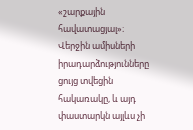«շարքային հավատացյալ»։ Վերջին ամիսների իրադարձությունները ցույց տվեցին հակառակը, և այդ փաստարկն այլևս չի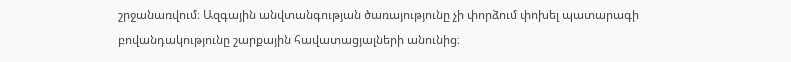շրջանառվում։ Ազգային անվտանգության ծառայությունը չի փորձում փոխել պատարագի բովանդակությունը շարքային հավատացյալների անունից։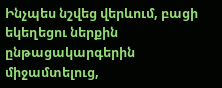Ինչպես նշվեց վերևում, բացի եկեղեցու ներքին ընթացակարգերին միջամտելուց,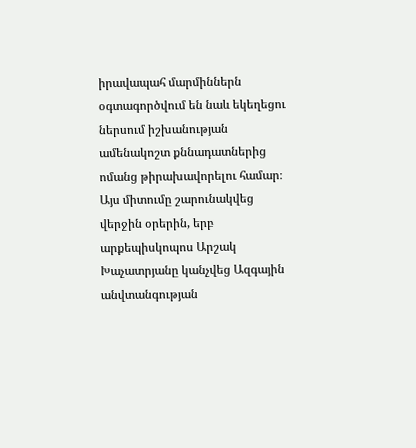իրավապահ մարմիններն օգտագործվում են նաև եկեղեցու ներսում իշխանության ամենակոշտ քննադատներից ոմանց թիրախավորելու համար։ Այս միտումը շարունակվեց վերջին օրերին, երբ արքեպիսկոպոս Արշակ Խաչատրյանը կանչվեց Ազգային անվտանգության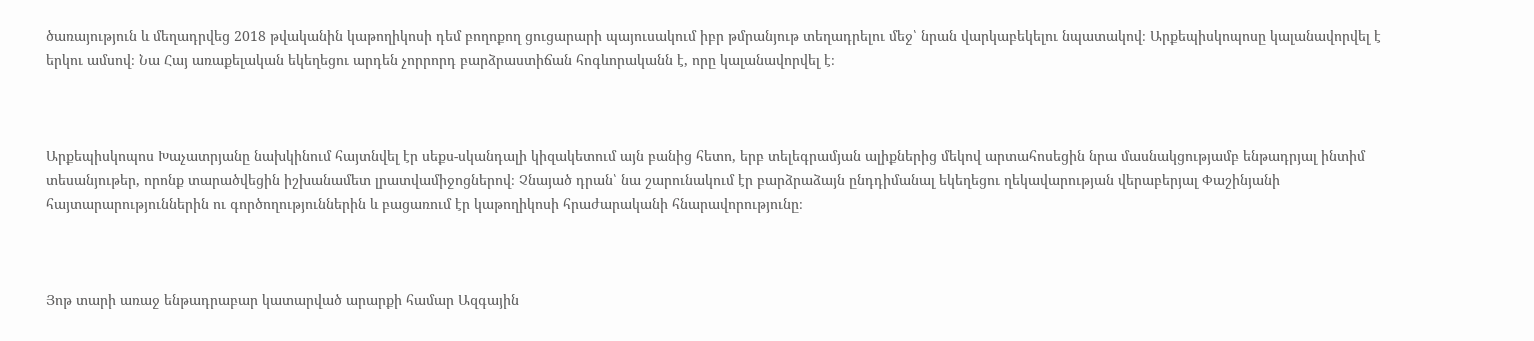ծառայություն և մեղադրվեց 2018 թվականին կաթողիկոսի դեմ բողոքող ցուցարարի պայուսակում իբր թմրանյութ տեղադրելու մեջ՝ նրան վարկաբեկելու նպատակով։ Արքեպիսկոպոսը կալանավորվել է երկու ամսով։ Նա Հայ առաքելական եկեղեցու արդեն չորրորդ բարձրաստիճան հոգևորականն է, որը կալանավորվել է։



Արքեպիսկոպոս Խաչատրյանը նախկինում հայտնվել էր սեքս-սկանդալի կիզակետում այն բանից հետո, երբ տելեգրամյան ալիքներից մեկով արտահոսեցին նրա մասնակցությամբ ենթադրյալ ինտիմ տեսանյութեր, որոնք տարածվեցին իշխանամետ լրատվամիջոցներով։ Չնայած դրան՝ նա շարունակում էր բարձրաձայն ընդդիմանալ եկեղեցու ղեկավարության վերաբերյալ Փաշինյանի հայտարարություններին ու գործողություններին և բացառում էր կաթողիկոսի հրաժարականի հնարավորությունը։



Յոթ տարի առաջ ենթադրաբար կատարված արարքի համար Ազգային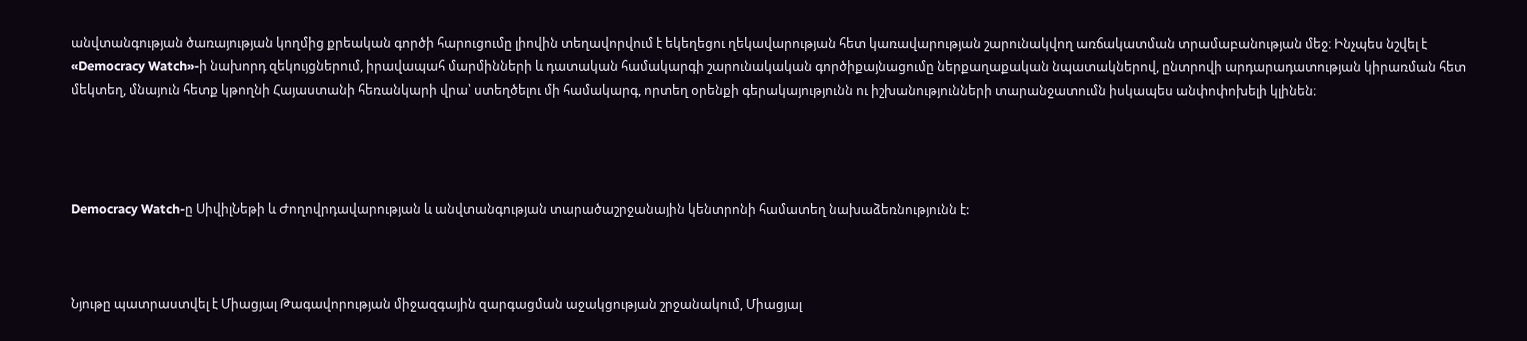անվտանգության ծառայության կողմից քրեական գործի հարուցումը լիովին տեղավորվում է եկեղեցու ղեկավարության հետ կառավարության շարունակվող առճակատման տրամաբանության մեջ։ Ինչպես նշվել է «Democracy Watch»-ի նախորդ զեկույցներում, իրավապահ մարմինների և դատական համակարգի շարունակական գործիքայնացումը ներքաղաքական նպատակներով, ընտրովի արդարադատության կիրառման հետ մեկտեղ, մնայուն հետք կթողնի Հայաստանի հեռանկարի վրա՝ ստեղծելու մի համակարգ, որտեղ օրենքի գերակայությունն ու իշխանությունների տարանջատումն իսկապես անփոփոխելի կլինեն։




Democracy Watch-ը ՍիվիլՆեթի և Ժողովրդավարության և անվտանգության տարածաշրջանային կենտրոնի համատեղ նախաձեռնությունն է:



Նյութը պատրաստվել է Միացյալ Թագավորության միջազգային զարգացման աջակցության շրջանակում, Միացյալ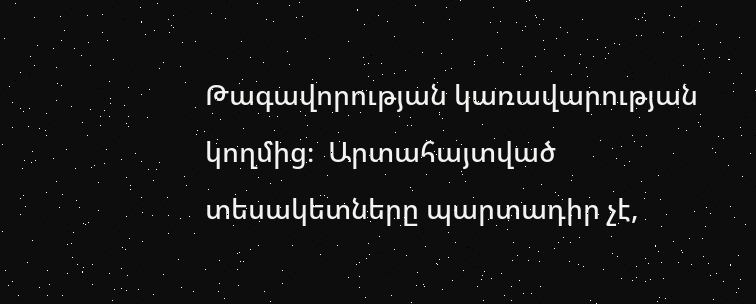Թագավորության կառավարության կողմից։  Արտահայտված տեսակետները պարտադիր չէ,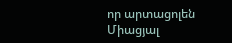որ արտացոլեն Միացյալ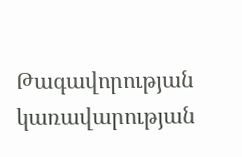Թագավորության կառավարության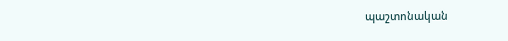պաշտոնական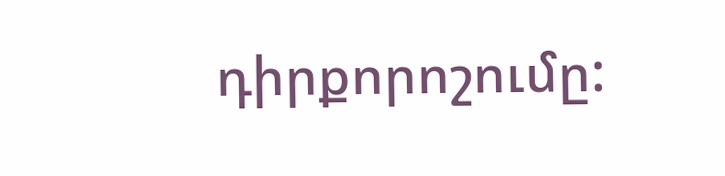դիրքորոշումը: